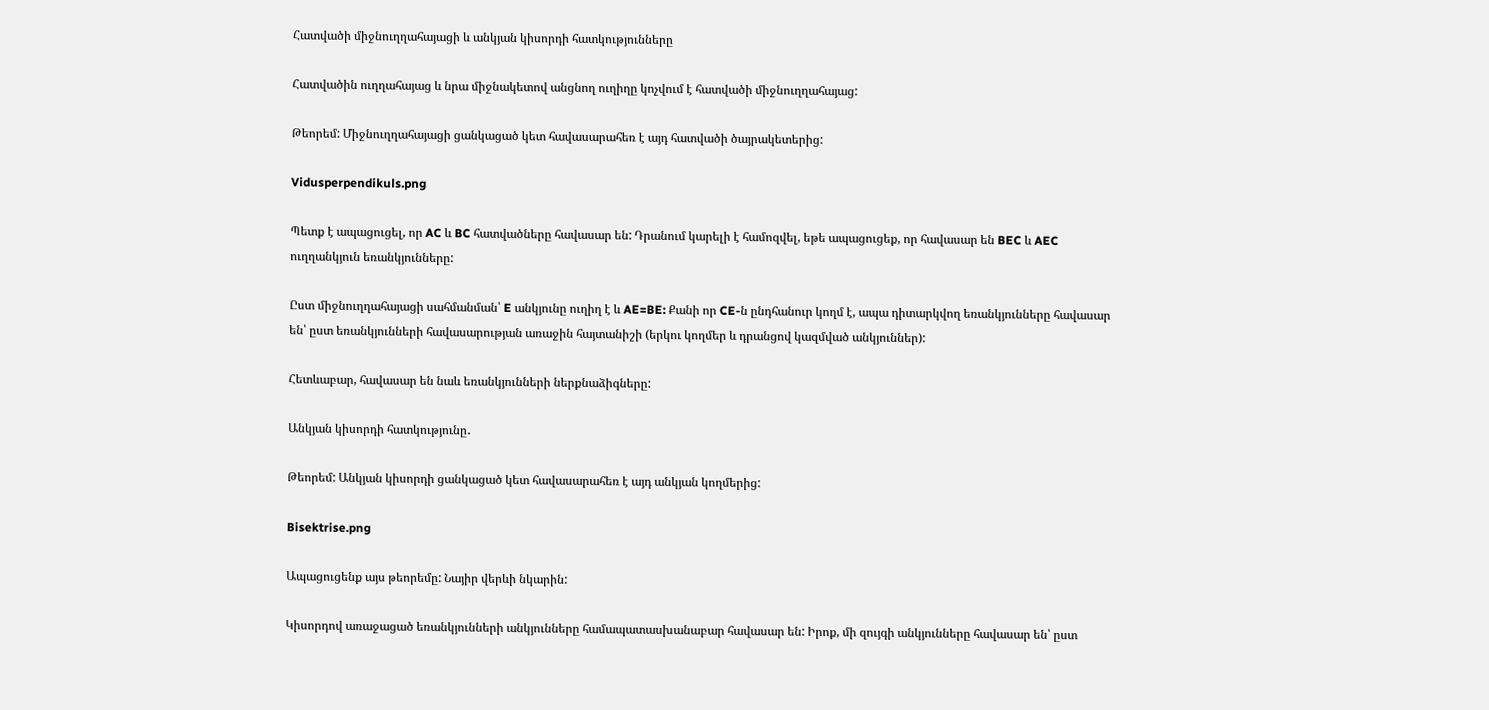Հատվածի միջնուղղահայացի և անկյան կիսորդի հատկությունները

Հատվածին ուղղահայաց և նրա միջնակետով անցնող ուղիղը կոչվում է հատվածի միջնուղղահայաց:

Թեորեմ: Միջնուղղահայացի ցանկացած կետ հավասարահեռ է այդ հատվածի ծայրակետերից:

Vidusperpendikuls.png

Պետք է ապացուցել, որ AC և BC հատվածները հավասար են: Դրանում կարելի է համոզվել, եթե ապացուցեք, որ հավասար են BEC և AEC ուղղանկյուն եռանկյունները:

Ըստ միջնուղղահայացի սահմանման՝ E անկյունը ուղիղ է և AE=BE: Քանի որ CE-ն ընդհանուր կողմ է, ապա դիտարկվող եռանկյունները հավասար են՝ ըստ եռանկյունների հավասարության առաջին հայտանիշի (երկու կողմեր և դրանցով կազմված անկյուններ):

Հետևաբար, հավասար են նաև եռանկյունների ներքնաձիգները:

Անկյան կիսորդի հատկությունը․

Թեորեմ: Անկյան կիսորդի ցանկացած կետ հավասարահեռ է այդ անկյան կողմերից:

Bisektrise.png

Ապացուցենք այս թեորեմը: Նայիր վերևի նկարին:

Կիսորդով առաջացած եռանկյունների անկյունները համապատասխանաբար հավասար են: Իրոք, մի զույգի անկյունները հավասար են՝ ըստ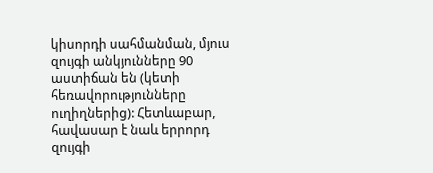կիսորդի սահմանման, մյուս զույգի անկյունները 90 աստիճան են (կետի հեռավորությունները ուղիղներից): Հետևաբար, հավասար է նաև երրորդ զույգի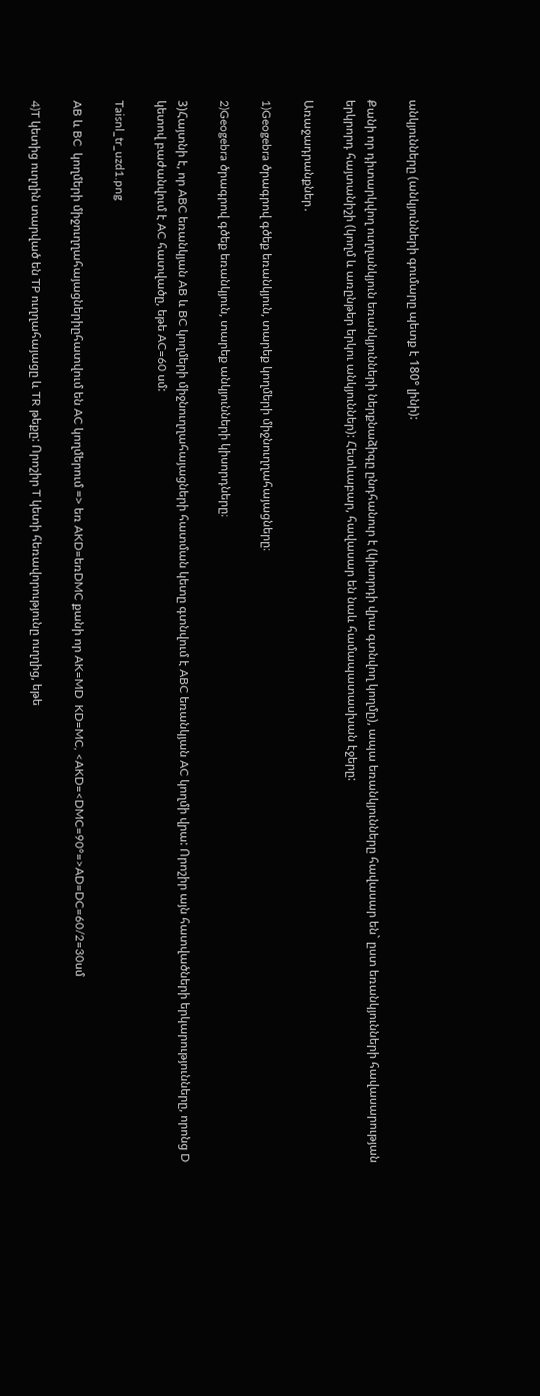անկյունները (անկյունների գումարը պետք է 180° լինի):

Քանի որ դիտարկվող ուղղանկյուն եռանկյունների ներքնաձիգը ընդհանուր է (կիսորդի վրա գտնվող կողմը), ապա եռանկյունները հավասար են` ըստ եռանկյունների հավասարության երկրորդ հայտանիշի (կողմ և առընթեր երկու անկյուններ): Հետևաբար, հավասար են նաև համապատասխան էջերը:

Առաջադրանքներ․

1)Geogebra ծրագրով գծեք եռանկյուն, տարեք կողմերի միջնուղղահայացները։

2)Geogebra ծրագրով գծեք եռանկյուն, տարեք անկյունների կիսորդները։

3)Հայտնի է, որ ABC եռանկյան AB և BC կողմերի միջնուղղահայացների հատման կետը գտնվում է ABC եռանկյան AC կողմի վրա: Որոշիր այն հատվածների երկարությունները, որոնց D կետով բաժանվում է AC հատվածը, եթե AC=60 սմ:

Taisnl_tr_uzd1.png

AB և BC  կողմերի միջուղղահայացներիըհատվում են AC կողմերում => եռ AKD=եռDMC քանի որ AK=MD  KD=MC, <AKD=<DMC=90°=>AD=DC=60/2=30սմ

4)T կետից ուղղին տարված են TP ուղղահայացը և TR թեքը: Որոշիր T կետի հեռավորությունը ուղղից, եթե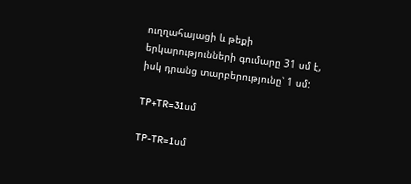ուղղահայացի և թեքի երկարությունների գումարը 31 սմ է, իսկ դրանց տարբերությունը՝ 1 սմ:

TP+TR=31սմ

TP-TR=1սմ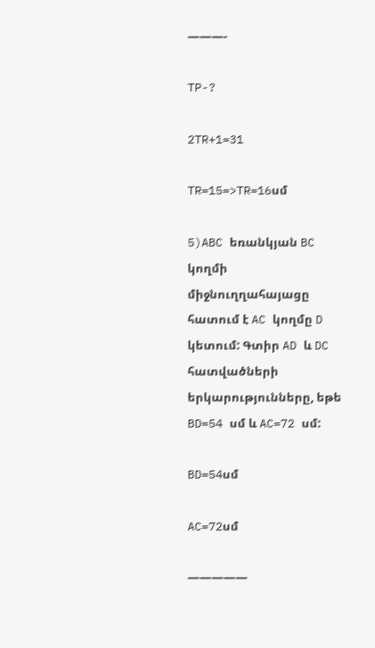———-

TP-?

2TR+1=31

TR=15=>TR=16սմ

5)ABC եռանկյան BC կողմի միջնուղղահայացը հատում է AC կողմը D կետում: Գտիր AD և DC հատվածների երկարությունները, եթե BD=54 սմ և AC=72 սմ:

BD=54սմ

AC=72սմ

—————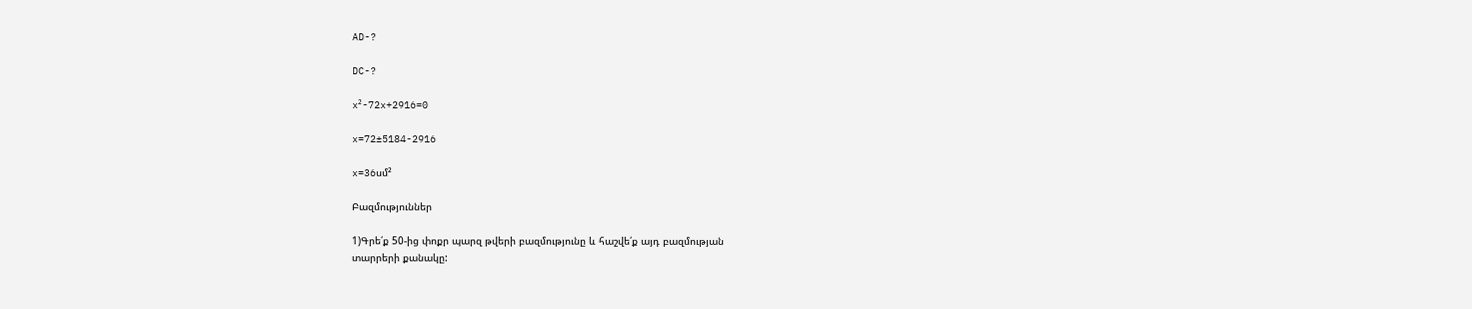AD-?

DC-?

x²-72x+2916=0

x=72±5184-2916

x=36սմ²

Բազմություններ

1)Գրե՛ք 50-ից փոքր պարզ թվերի բազմությունը և հաշվե՛ք այդ բազմության
տարրերի քանակը: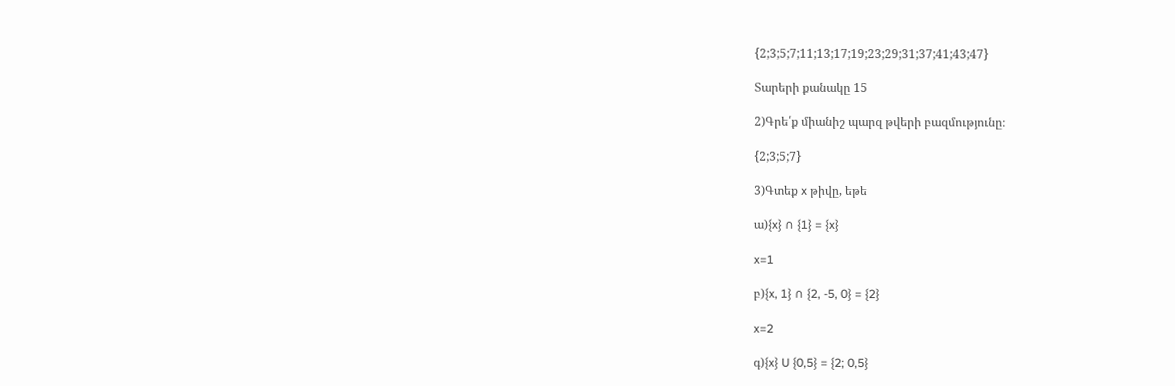{2;3;5;7;11;13;17;19;23;29;31;37;41;43;47}

Տարերի քանակը 15

2)Գրե՛ք միանիշ պարզ թվերի բազմությունը։

{2;3;5;7}

3)Գտեք x թիվը, եթե

ա){x} ∩ {1} = {x}

x=1

բ){x, 1} ∩ {2, -5, 0} = {2}

x=2

գ){x} U {0,5} = {2; 0,5}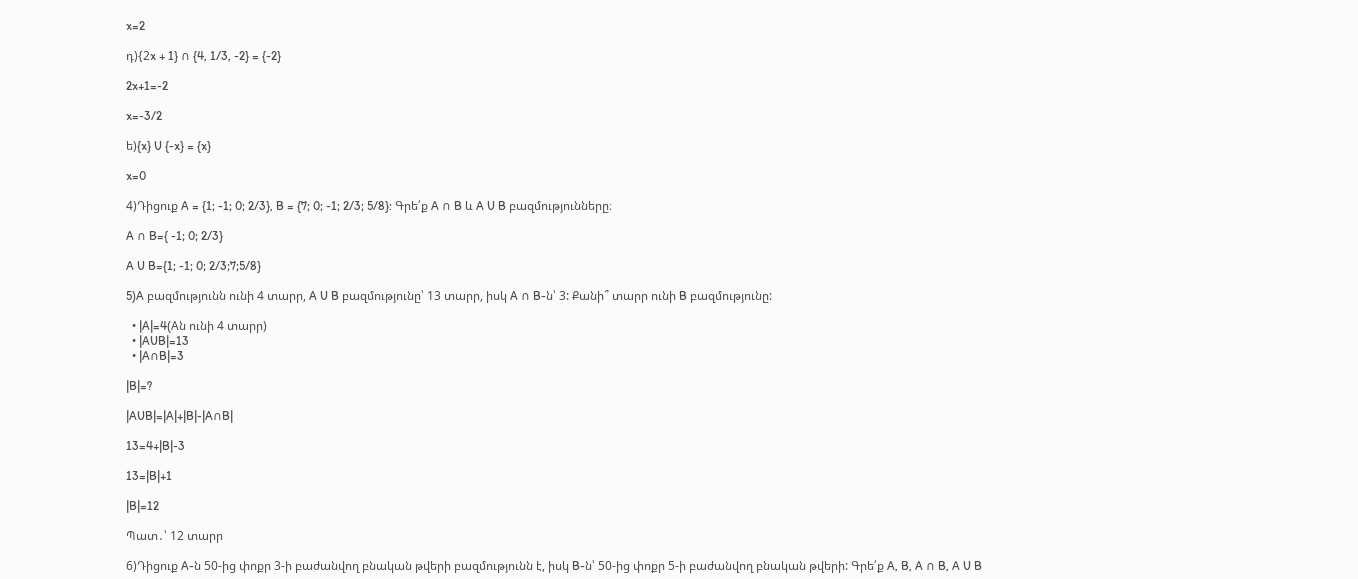x=2

դ){2x + 1} ∩ {4, 1/3, -2} = {-2}

2x+1=-2

x=-3/2

ե){x} U {-x} = {x}

x=0

4)Դիցուք A = {1; -1; 0; 2/3}, B = {7; 0; -1; 2/3; 5/8}: Գրե՛ք A ∩ B և A U B բազմությունները։

A ∩ B={ -1; 0; 2/3}

A U B={1; -1; 0; 2/3;7;5/8}

5)A բազմությունն ունի 4 տարր, A U B բազմությունը՝ 13 տարր, իսկ A ∩ B-ն՝ 3: Քանի՞ տարր ունի B բազմությունը:

  • |A|=4(Aն ունի 4 տարր)
  • |AUB|=13
  • |A∩B|=3

|B|=?

|AUB|=|A|+|B|-|A∩B|

13=4+|B|-3

13=|B|+1

|B|=12

Պատ․՝ 12 տարր

6)Դիցուք A-ն 50-ից փոքր 3-ի բաժանվող բնական թվերի բազմությունն է, իսկ B-ն՝ 50-ից փոքր 5-ի բաժանվող բնական թվերի: Գրե՛ք A, B, A ∩ B, A U B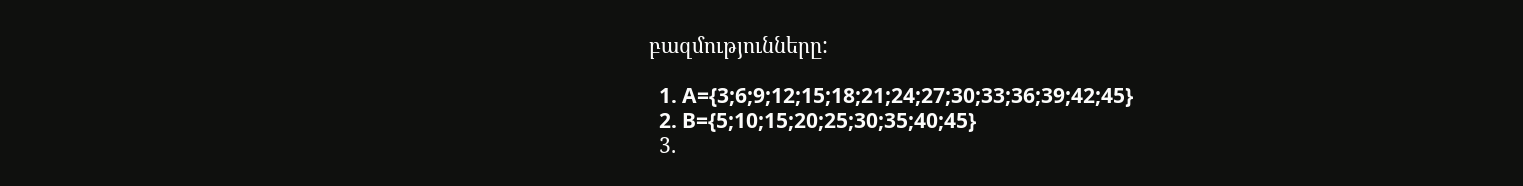բազմությունները:

  1. A={3;6;9;12;15;18;21;24;27;30;33;36;39;42;45}
  2. B={5;10;15;20;25;30;35;40;45}
  3.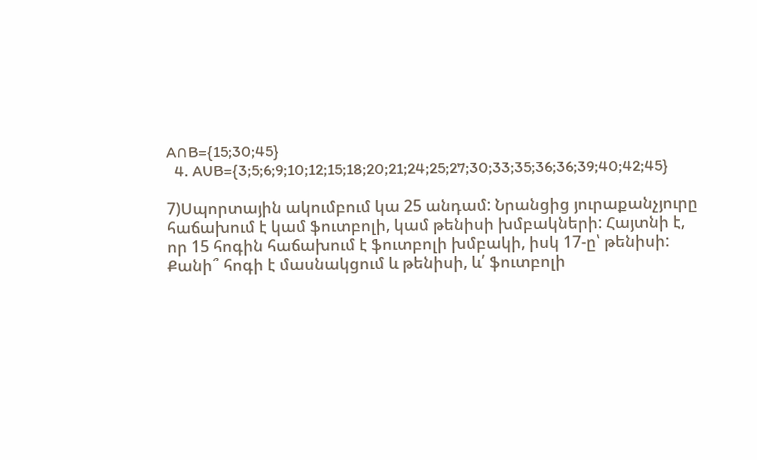A∩B={15;30;45}
  4. AUB={3;5;6;9;10;12;15;18;20;21;24;25;27;30;33;35;36;36;39;40;42;45}

7)Սպորտային ակումբում կա 25 անդամ: Նրանցից յուրաքանչյուրը հաճախում է կամ ֆուտբոլի, կամ թենիսի խմբակների: Հայտնի է, որ 15 հոգին հաճախում է ֆուտբոլի խմբակի, իսկ 17-ը՝ թենիսի: Քանի՞ հոգի է մասնակցում և թենիսի, և՛ ֆուտբոլի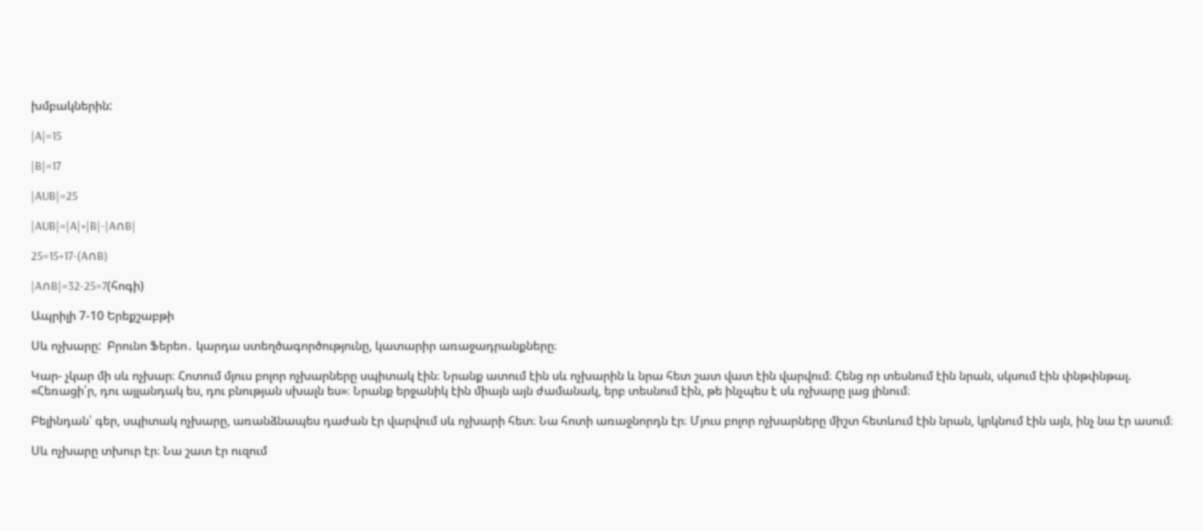խմբակներին:

|A|=15

|B|=17

|AUB|=25

|AUB|=|A|+|B|-|A∩B|

25=15+17-(A∩B)

|A∩B|=32-25=7(հոգի)

Ապրիլի 7-10 Երեքշաբթի

Սև ոչխարը:  Բրունո Ֆերեո․ կարդա ստեղծագործությունը, կատարիր առաջադրանքները։

Կար- չկար մի սև ոչխար։ Հոտում մյուս բոլոր ոչխարները սպիտակ էին։ Նրանք ատում էին սև ոչխարին և նրա հետ շատ վատ էին վարվում։ Հենց որ տեսնում էին նրան, սկսում էին փնթփնթալ. «Հեռացի՛ր, դու այլանդակ ես, դու բնության սխալն ես»։ Նրանք երջանիկ էին միայն այն ժամանակ, երբ տեսնում էին, թե ինչպես է սև ոչխարը լաց լինում։

Բելինդան՝ գեր, սպիտակ ոչխարը, առանձնապես դաժան էր վարվում սև ոչխարի հետ։ Նա հոտի առաջնորդն էր։ Մյուս բոլոր ոչխարները միշտ հետևում էին նրան, կրկնում էին այն, ինչ նա էր ասում։

Սև ոչխարը տխուր էր։ Նա շատ էր ուզում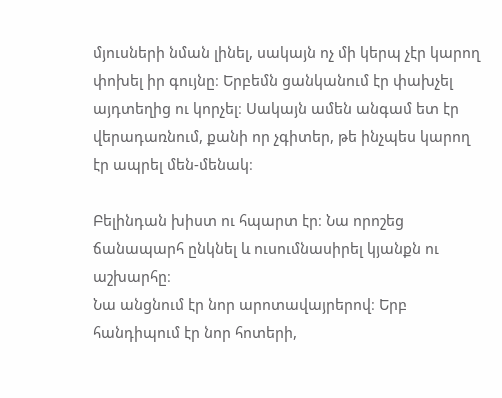մյուսների նման լինել, սակայն ոչ մի կերպ չէր կարող փոխել իր գույնը։ Երբեմն ցանկանում էր փախչել այդտեղից ու կորչել։ Սակայն ամեն անգամ ետ էր վերադառնում, քանի որ չգիտեր, թե ինչպես կարող էր ապրել մեն-մենակ։

Բելինդան խիստ ու հպարտ էր։ Նա որոշեց ճանապարհ ընկնել և ուսումնասիրել կյանքն ու աշխարհը։
Նա անցնում էր նոր արոտավայրերով։ Երբ հանդիպում էր նոր հոտերի,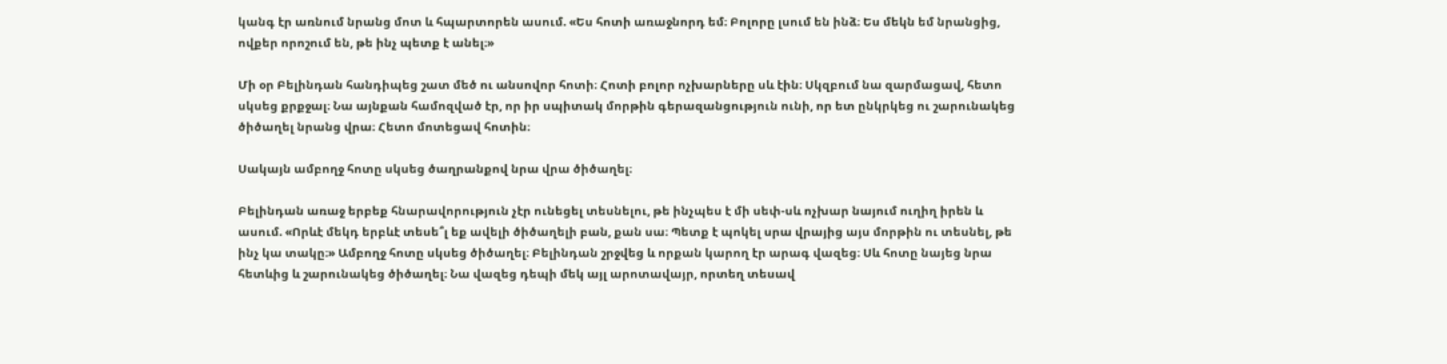կանգ էր առնում նրանց մոտ և հպարտորեն ասում. «Ես հոտի առաջնորդ եմ։ Բոլորը լսում են ինձ։ Ես մեկն եմ նրանցից, ովքեր որոշում են, թե ինչ պետք է անել։»

Մի օր Բելինդան հանդիպեց շատ մեծ ու անսովոր հոտի։ Հոտի բոլոր ոչխարները սև էին։ Սկզբում նա զարմացավ, հետո սկսեց քրքջալ։ Նա այնքան համոզված էր, որ իր սպիտակ մորթին գերազանցություն ունի, որ ետ ընկրկեց ու շարունակեց ծիծաղել նրանց վրա։ Հետո մոտեցավ հոտին։

Սակայն ամբողջ հոտը սկսեց ծաղրանքով նրա վրա ծիծաղել։

Բելինդան առաջ երբեք հնարավորություն չէր ունեցել տեսնելու, թե ինչպես է մի սեփ-սև ոչխար նայում ուղիղ իրեն և ասում. «Որևէ մեկդ երբևէ տեսե՞լ եք ավելի ծիծաղելի բան, քան սա։ Պետք է պոկել սրա վրայից այս մորթին ու տեսնել, թե ինչ կա տակը։» Ամբողջ հոտը սկսեց ծիծաղել։ Բելինդան շրջվեց և որքան կարող էր արագ վազեց։ Սև հոտը նայեց նրա հետևից և շարունակեց ծիծաղել։ Նա վազեց դեպի մեկ այլ արոտավայր, որտեղ տեսավ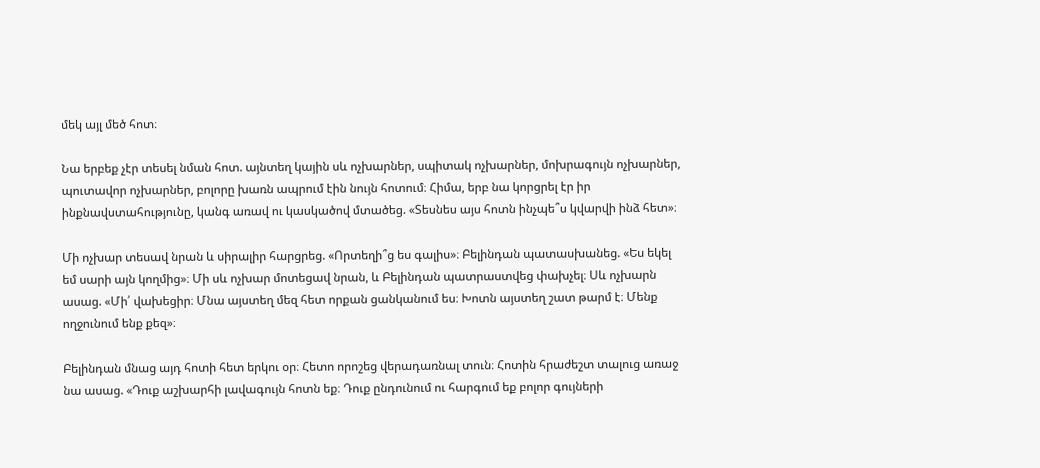մեկ այլ մեծ հոտ։

Նա երբեք չէր տեսել նման հոտ. այնտեղ կային սև ոչխարներ, սպիտակ ոչխարներ, մոխրագույն ոչխարներ, պուտավոր ոչխարներ, բոլորը խառն ապրում էին նույն հոտում։ Հիմա, երբ նա կորցրել էր իր ինքնավստահությունը, կանգ առավ ու կասկածով մտածեց. «Տեսնես այս հոտն ինչպե՞ս կվարվի ինձ հետ»։

Մի ոչխար տեսավ նրան և սիրալիր հարցրեց. «Որտեղի՞ց ես գալիս»։ Բելինդան պատասխանեց. «Ես եկել եմ սարի այն կողմից»։ Մի սև ոչխար մոտեցավ նրան, և Բելինդան պատրաստվեց փախչել։ Սև ոչխարն ասաց. «Մի՛ վախեցիր։ Մնա այստեղ մեզ հետ որքան ցանկանում ես։ Խոտն այստեղ շատ թարմ է։ Մենք ողջունում ենք քեզ»։

Բելինդան մնաց այդ հոտի հետ երկու օր։ Հետո որոշեց վերադառնալ տուն։ Հոտին հրաժեշտ տալուց առաջ նա ասաց. «Դուք աշխարհի լավագույն հոտն եք։ Դուք ընդունում ու հարգում եք բոլոր գույների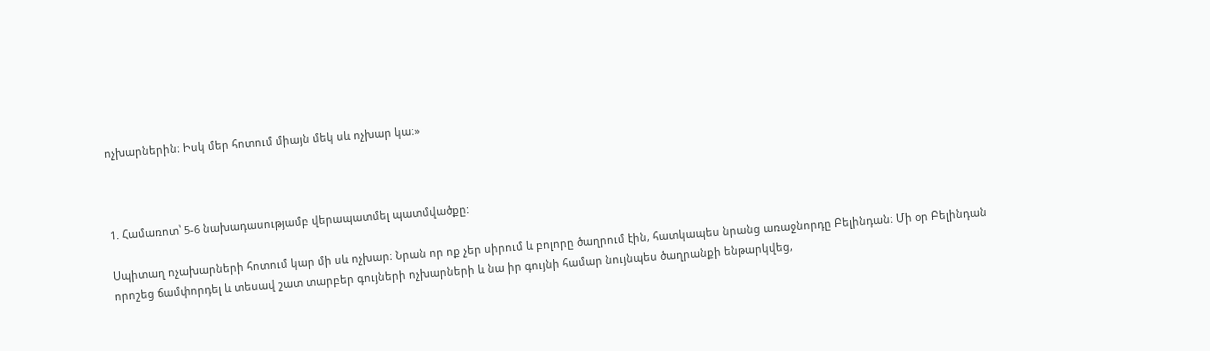ոչխարներին։ Իսկ մեր հոտում միայն մեկ սև ոչխար կա։»



1. Համառոտ՝ 5-6 նախադասությամբ վերապատմել պատմվածքը:

Սպիտաղ ոչախարների հոտում կար մի սև ոչխար։ Նրան որ ոք չեր սիրում և բոլորը ծաղրում էին, հատկապես նրանց առաջնորդը Բելինդան։ Մի օր Բելինդան որոշեց ճամփորդել և տեսավ շատ տարբեր գույների ոչխարների և նա իր գույնի համար նույնպես ծաղրանքի ենթարկվեց,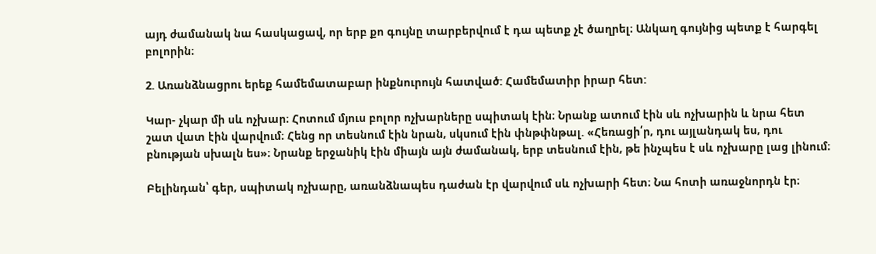այդ ժամանակ նա հասկացավ, որ երբ քո գույնը տարբերվում է դա պետք չէ ծաղրել։ Անկաղ գույնից պետք է հարգել բոլորին։

2. Առանձնացրու երեք համեմատաբար ինքնուրույն հատված: Համեմատիր իրար հետ:

Կար- չկար մի սև ոչխար։ Հոտում մյուս բոլոր ոչխարները սպիտակ էին։ Նրանք ատում էին սև ոչխարին և նրա հետ շատ վատ էին վարվում։ Հենց որ տեսնում էին նրան, սկսում էին փնթփնթալ. «Հեռացի՛ր, դու այլանդակ ես, դու բնության սխալն ես»։ Նրանք երջանիկ էին միայն այն ժամանակ, երբ տեսնում էին, թե ինչպես է սև ոչխարը լաց լինում։

Բելինդան՝ գեր, սպիտակ ոչխարը, առանձնապես դաժան էր վարվում սև ոչխարի հետ։ Նա հոտի առաջնորդն էր։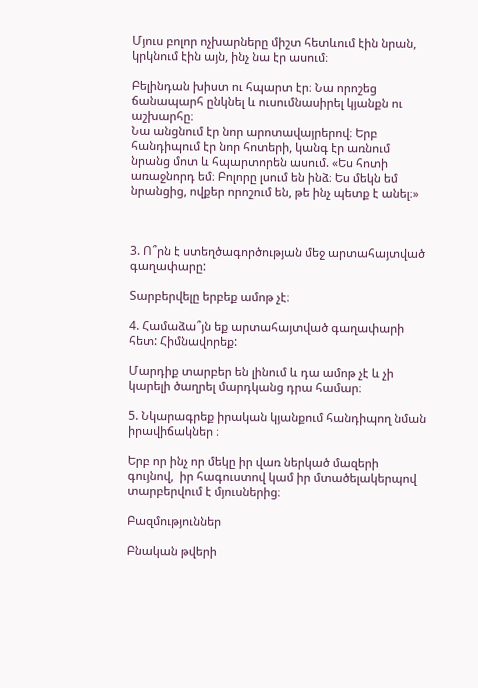Մյուս բոլոր ոչխարները միշտ հետևում էին նրան, կրկնում էին այն, ինչ նա էր ասում։

Բելինդան խիստ ու հպարտ էր։ Նա որոշեց ճանապարհ ընկնել և ուսումնասիրել կյանքն ու աշխարհը։
Նա անցնում էր նոր արոտավայրերով։ Երբ հանդիպում էր նոր հոտերի, կանգ էր առնում նրանց մոտ և հպարտորեն ասում. «Ես հոտի առաջնորդ եմ։ Բոլորը լսում են ինձ։ Ես մեկն եմ նրանցից, ովքեր որոշում են, թե ինչ պետք է անել։»



3. Ո՞րն է ստեղծագործության մեջ արտահայտված գաղափարը:

Տարբերվելը երբեք ամոթ չէ։

4. Համաձա՞յն եք արտահայտված գաղափարի հետ: Հիմնավորեք:

Մարդիք տարբեր են լինում և դա ամոթ չէ և չի կարելի ծաղրել մարդկանց դրա համար։

5. Նկարագրեք իրական կյանքում հանդիպող նման իրավիճակներ ։

Երբ որ ինչ որ մեկը իր վառ ներկած մազերի գույնով,  իր հագուստով կամ իր մտածելակերպով տարբերվում է մյուսներից։

Բազմություններ

Բնական թվերի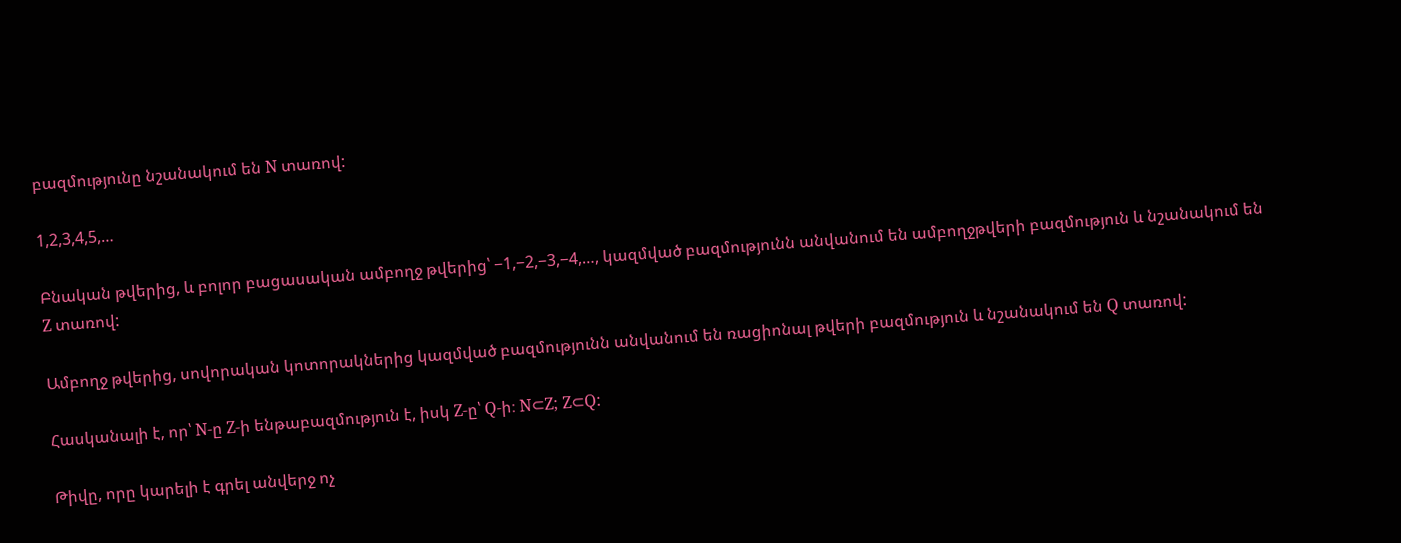բազմությունը նշանակում են N տառով:

1,2,3,4,5,…

Բնական թվերից, և բոլոր բացասական ամբողջ թվերից՝ −1,−2,−3,−4,…, կազմված բազմությունն անվանում են ամբողջթվերի բազմություն և նշանակում են Z տառով:

Ամբողջ թվերից, սովորական կոտորակներից կազմված բազմությունն անվանում են ռացիոնալ թվերի բազմություն և նշանակում են Q տառով:

Հասկանալի է, որ՝ N-ը Z-ի ենթաբազմություն է, իսկ Z-ը՝ Q-ի։ N⊂Z; Z⊂Q:

Թիվը, որը կարելի է գրել անվերջ ոչ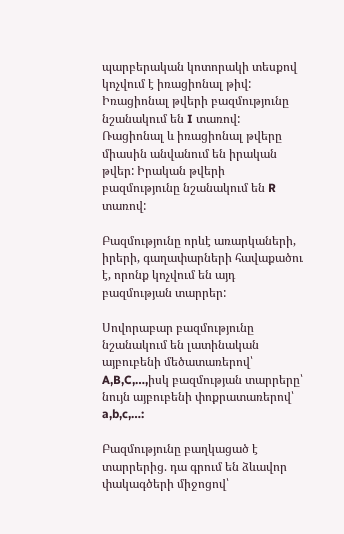պարբերական կոտորակի տեսքով կոչվում է իռացիոնալ թիվ: Իռացիոնալ թվերի բազմությունը նշանակում են I տառով: Ռացիոնալ և իռացիոնալ թվերը միասին անվանում են իրական թվեր: Իրական թվերի բազմությունը նշանակում են R տառով:

Բազմությունը որևէ առարկաների, իրերի, գաղափարների հավաքածու է, որոնք կոչվում են այդ բազմության տարրեր:

Սովորաբար բազմությունը նշանակում են լատինական այբուբենի մեծատառերով՝ A,B,C,…,իսկ բազմության տարրերը՝ նույն այբուբենի փոքրատառերով՝ a,b,c,…:

Բազմությունը բաղկացած է տարրերից. դա գրում են ձևավոր փակագծերի միջոցով՝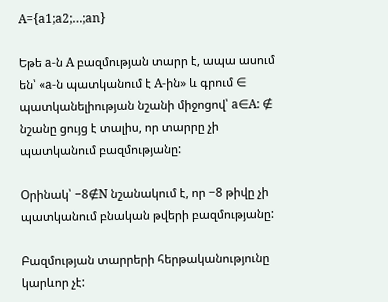A={a1;a2;…;an}

Եթե a-ն A բազմության տարր է, ապա ասում են՝ «a-ն պատկանում է A-ին» և գրում ∈ պատկանելիության նշանի միջոցով՝ a∈A: ∉ նշանը ցույց է տալիս, որ տարրը չի պատկանում բազմությանը:

Օրինակ՝ −8∉N նշանակում է, որ −8 թիվը չի պատկանում բնական թվերի բազմությանը:

Բազմության տարրերի հերթականությունը կարևոր չէ: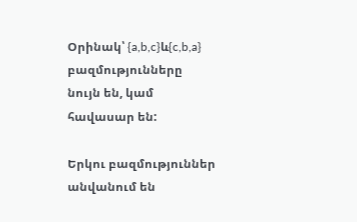Օրինակ՝ {a,b,c}և{c,b,a} բազմությունները նույն են, կամ հավասար են:

Երկու բազմություններ անվանում են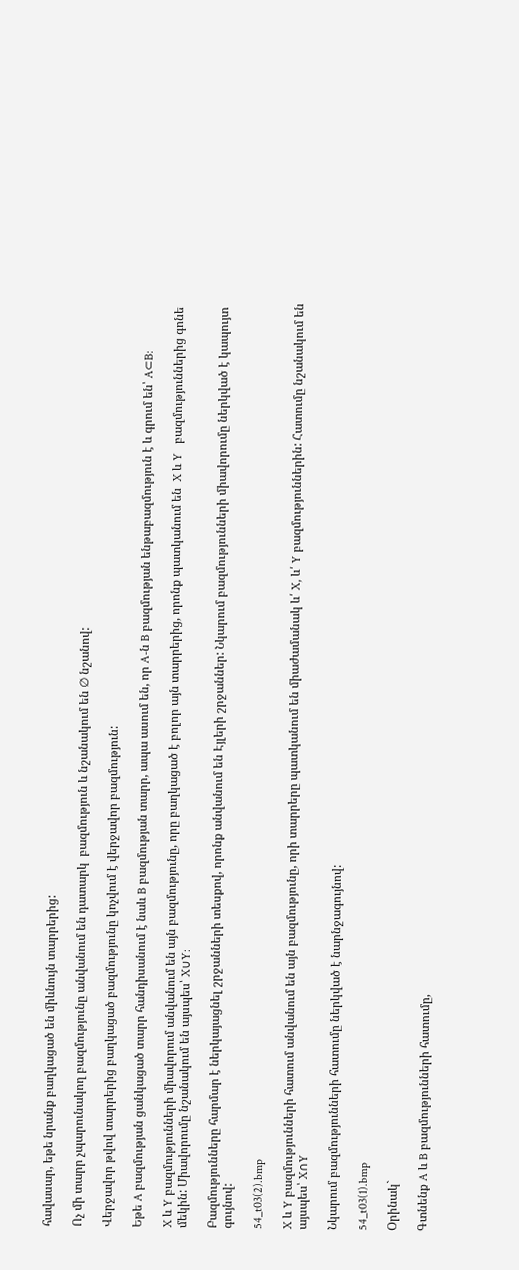հավասար, եթե նրանք բաղկացած են միևնույն տարրերից:

Ոչ մի տարր չպարունակող բազմությունը անվանում են դատարկ  բազմություն և նշանակում են ∅ նշանով:

Վերջավոր թվով տարրերից բաղկացած բազմությունը կոչվում է վերջավոր բազմություն:

Եթե A բազմության ցանկացած տարր հանդիսանում է նաև B բազմության տարր, ապա ասում են, որ A-ն B բազմության ենթաբազմություն է և գրում են՝ A⊂B:

X և Y բազմությունների միավորում անվանում են այն բազմությունը, որը բաղկացած է բոլոր այն տարրերից, որոնք պատկանում են  X և Y   բազմություններից գոնե մեկին: Միավորումը նշանակում են այսպես՝ X∪Y:

Բազմությունները հարմար է ներկայացնել շրջանների տեսքով, որոնք անվանում են Էյլերի շրջաններ: Նկարում բազմությունների միավորումը ներկված է կապույտ գույնով:

54_t03(2).bmp

X և Y բազմությունների հատում անվանում են այն բազմությունը, որի տարրերը պատկանում են միաժամանակ և՛ X, և՛ Y բազմություններին: Հատումը նշանակում են այսպես՝ X∩Y

Նկարում բազմությունների հատումը ներկված է նարնջագույնով:

54_t03(1).bmp

Օրինակ`

Գտնենք A և B բազմությունների հատումը,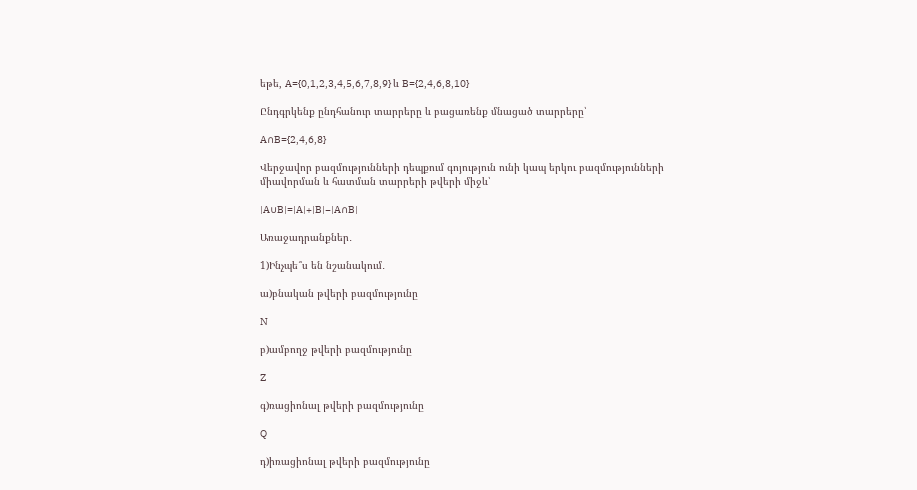եթե, A={0,1,2,3,4,5,6,7,8,9} և B={2,4,6,8,10}

Ընդգրկենք ընդհանուր տարրերը և բացառենք մնացած տարրերը՝

A∩B={2,4,6,8}

Վերջավոր բազմությունների դեպքում գոյություն ունի կապ երկու բազմությունների միավորման և հատման տարրերի թվերի միջև՝

|A∪B|=|A|+|B|−|A∩B|

Առաջադրանքներ․

1)Ինչպե՞ս են նշանակում․

ա)բնական թվերի բազմությունը

N

բ)ամբողջ թվերի բազմությունը

Z

գ)ռացիոնալ թվերի բազմությունը

Q

դ)իռացիոնալ թվերի բազմությունը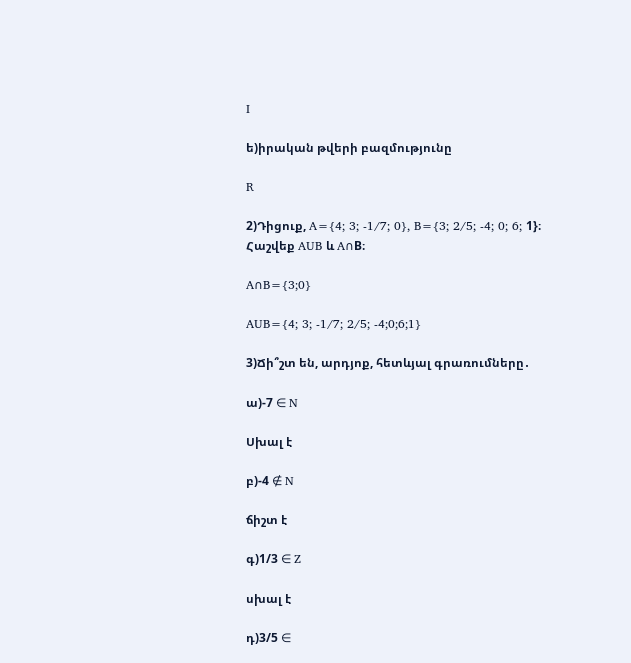I

ե)իրական թվերի բազմությունը

R

2)Դիցուք, A={4; 3; -1/7; 0}, B={3; 2/5; -4; 0; 6; 1}։ Հաշվեք AUB և A∩B։

A∩B={3;0}

AUB={4; 3; -1/7; 2/5; -4;0;6;1}

3)Ճի՞շտ են, արդյոք, հետևյալ գրառումները․

ա)-7 ∈ N

Սխալ է

բ)-4 ∉ N

ճիշտ է

գ)1/3 ∈ Z

սխալ է

դ)3/5 ∈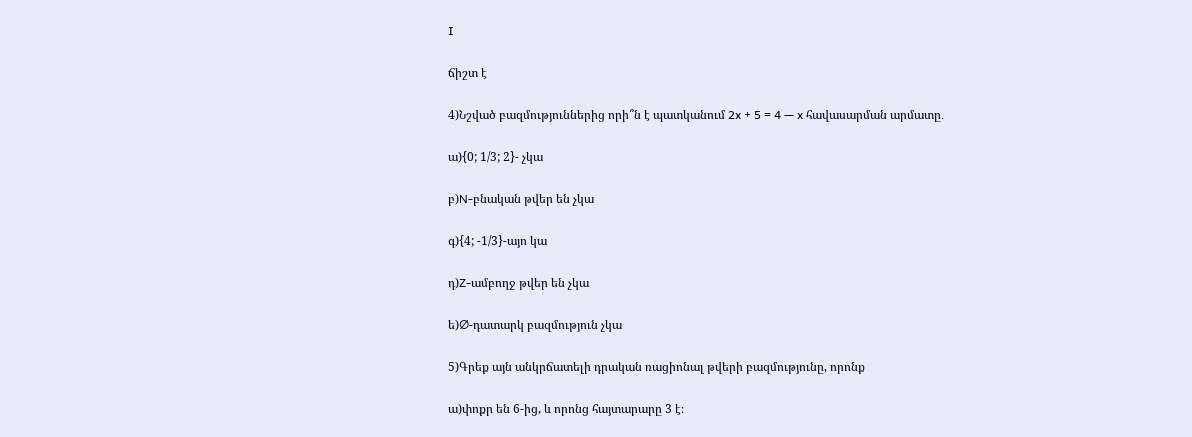I

ճիշտ է

4)Նշված բազմություններից որի՞ն է պատկանում 2x + 5 = 4 — x հավասարման արմատը․

ա){0; 1/3; 2}- չկա

բ)N-բնական թվեր են չկա

գ){4; -1/3}-այո կա

դ)Z-ամբողջ թվեր են չկա

ե)∅-դատարկ բազմություն չկա

5)Գրեք այն անկրճատելի դրական ռացիոնալ թվերի բազմությունը, որոնք

ա)փոքր են 6-ից, և որոնց հայտարարը 3 է։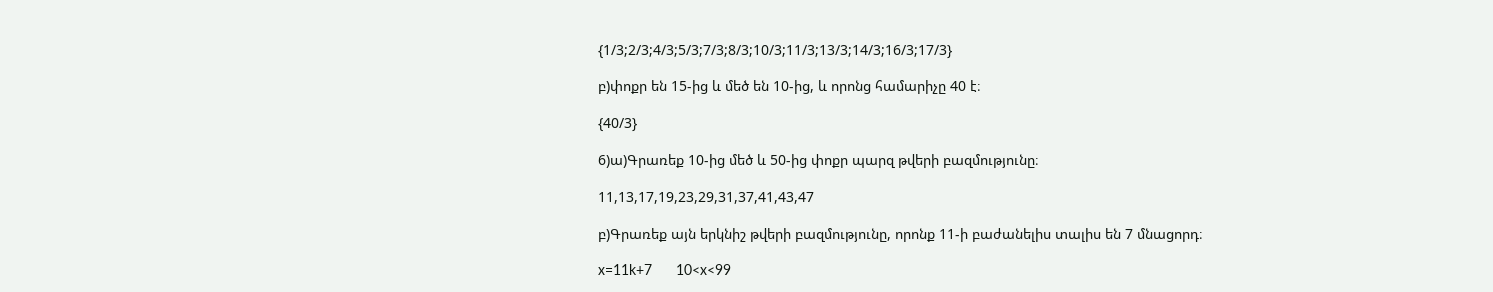{1/3;2/3;4/3;5/3;7/3;8/3;10/3;11/3;13/3;14/3;16/3;17/3}

բ)փոքր են 15-ից և մեծ են 10-ից, և որոնց համարիչը 40 է։

{40/3}

6)ա)Գրառեք 10-ից մեծ և 50-ից փոքր պարզ թվերի բազմությունը։

11,13,17,19,23,29,31,37,41,43,47

բ)Գրառեք այն երկնիշ թվերի բազմությունը, որոնք 11-ի բաժանելիս տալիս են 7 մնացորդ։

x=11k+7      10<x<99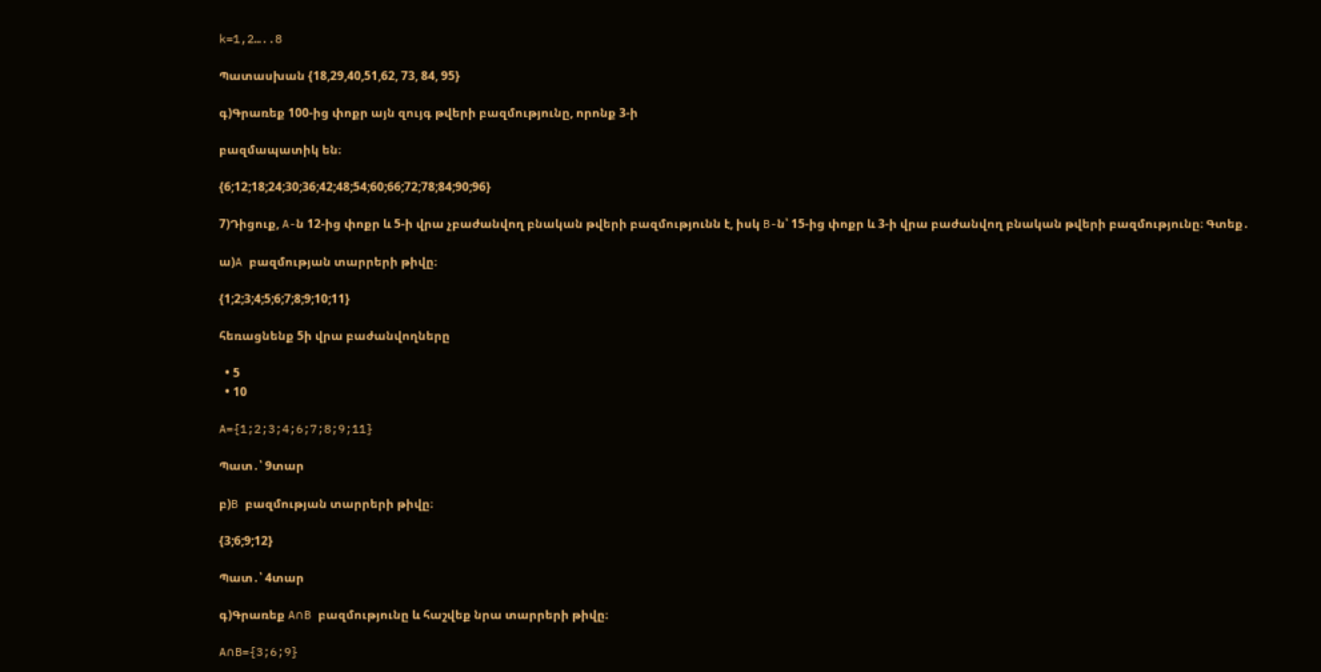k=1,2…..8

Պատասխան {18,29,40,51,62, 73, 84, 95}

գ)Գրառեք 100-ից փոքր այն զույգ թվերի բազմությունը, որոնք 3-ի

բազմապատիկ են։

{6;12;18;24;30;36;42;48;54;60;66;72;78;84;90;96}

7)Դիցուք, A-ն 12-ից փոքր և 5-ի վրա չբաժանվող բնական թվերի բազմությունն է, իսկ B-ն՝ 15-ից փոքր և 3-ի վրա բաժանվող բնական թվերի բազմությունը։ Գտեք․

ա)A բազմության տարրերի թիվը։

{1;2;3;4;5;6;7;8;9;10;11}

հեռացնենք 5ի վրա բաժանվողները

  • 5
  • 10

A={1;2;3;4;6;7;8;9;11}

Պատ․՝ 9տար

բ)B բազմության տարրերի թիվը։

{3;6;9;12}

Պատ․՝ 4տար

գ)Գրառեք A∩B բազմությունը և հաշվեք նրա տարրերի թիվը։

A∩B={3;6;9}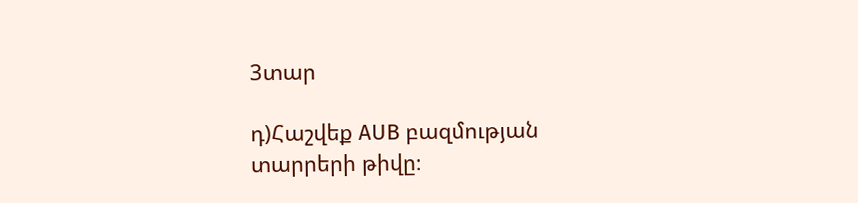3տար

դ)Հաշվեք AUB բազմության տարրերի թիվը։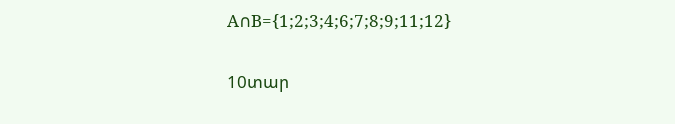A∩B={1;2;3;4;6;7;8;9;11;12}

10տար